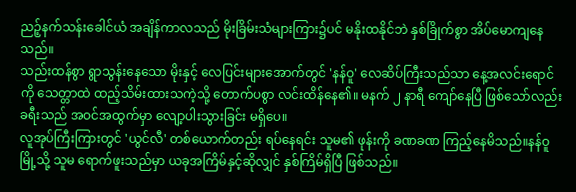ညဉ့်နက်သန်းခေါင်ယံ အချိန်ကာလသည် မိုးခြိမ်းသံများကြား၌ပင် မနိုးထနိုင်ဘဲ နှစ်ခြိုက်စွာ အိပ်မောကျနေသည်။
သည်းထန်စွာ ရွာသွန်းနေသော မိုးနှင့် လေပြင်းများအောက်တွင် 'နန်ဝူ' လေဆိပ်ကြီးသည်သာ နေ့အလင်းရောင်ကို သေတ္တာထဲ ထည့်သိမ်းထားသကဲ့သို့ တောက်ပစွာ လင်းထိန်နေ၏။ မနက် ၂ နာရီ ကျော်နေပြီ ဖြစ်သော်လည်း ခရီးသည် အဝင်အထွက်မှာ လျော့ပါးသွားခြင်း မရှိပေ။
လူအုပ်ကြီးကြားတွင် 'ယွင်လီ' တစ်ယောက်တည်း ရပ်နေရင်း သူမ၏ ဖုန်းကို ခဏခဏ ကြည့်နေမိသည်။နန်ဝူ မြို့သို့ သူမ ရောက်ဖူးသည်မှာ ယခုအကြိမ်နှင့်ဆိုလျှင် နှစ်ကြိမ်ရှိပြီ ဖြစ်သည်။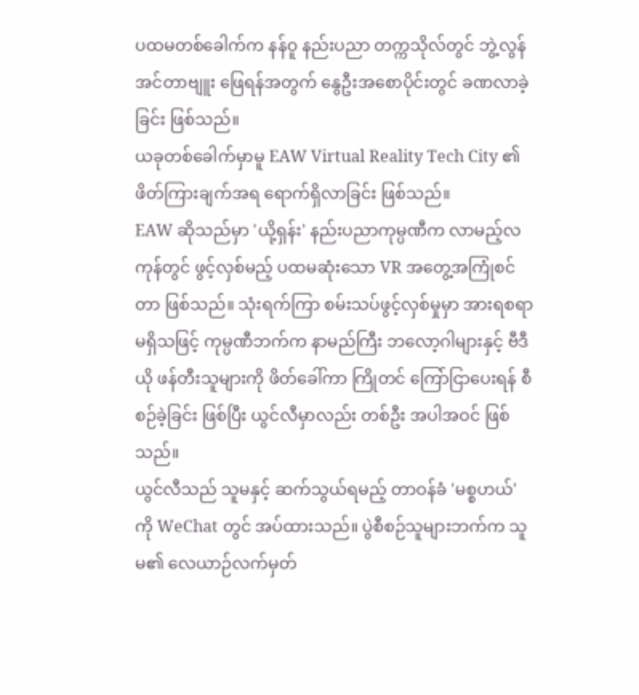ပထမတစ်ခေါက်က နန်ဝူ နည်းပညာ တက္ကသိုလ်တွင် ဘွဲ့လွန် အင်တာဗျူး ဖြေရန်အတွက် နွေဦးအစောပိုင်းတွင် ခဏလာခဲ့ခြင်း ဖြစ်သည်။
ယခုတစ်ခေါက်မှာမူ EAW Virtual Reality Tech City ၏ ဖိတ်ကြားချက်အရ ရောက်ရှိလာခြင်း ဖြစ်သည်။
EAW ဆိုသည်မှာ 'ယို့ရှန်း' နည်းပညာကုမ္ပဏီက လာမည့်လကုန်တွင် ဖွင့်လှစ်မည့် ပထမဆုံးသော VR အတွေ့အကြုံစင်တာ ဖြစ်သည်။ သုံးရက်ကြာ စမ်းသပ်ဖွင့်လှစ်မှုမှာ အားရစရာ မရှိသဖြင့် ကုမ္ပဏီဘက်က နာမည်ကြီး ဘလော့ဂါများနှင့် ဗီဒီယို ဖန်တီးသူများကို ဖိတ်ခေါ်ကာ ကြိုတင် ကြော်ငြာပေးရန် စီစဉ်ခဲ့ခြင်း ဖြစ်ပြီး ယွင်လီမှာလည်း တစ်ဦး အပါအဝင် ဖြစ်သည်။
ယွင်လီသည် သူမနှင့် ဆက်သွယ်ရမည့် တာဝန်ခံ 'မစ္စဟယ်' ကို WeChat တွင် အပ်ထားသည်။ ပွဲစီစဉ်သူများဘက်က သူမ၏ လေယာဉ်လက်မှတ်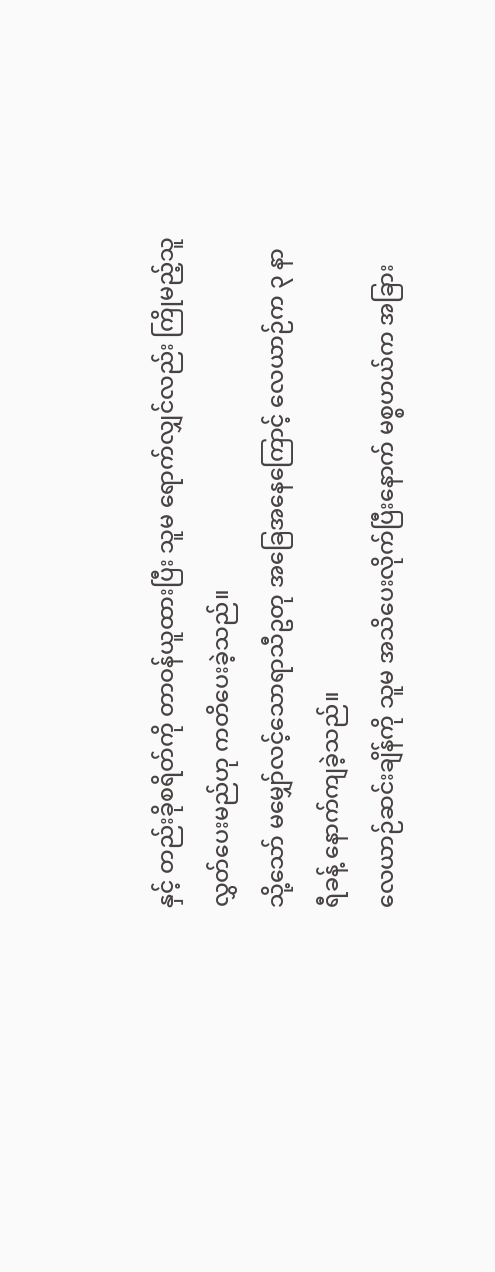နှင့် တည်းခိုစရိတ်ကို တာဝန်ယူထားပြီး သူမ ရောက်လျှင်လည်း ကြိုမည့်သူ လွှတ်ပေးမည်ဟု ကတိပေးခဲ့သည်။
သို့သော် မမျှော်လင့်သောရာသီဥတု အခြေအနေကြောင့် လေယာဉ်က ၃ နာရီခန့် နောက်ကျခဲ့သည်။
လေယာဉ်ဆင်းချိန်ကို သူမ အသိပေးလိုက်ပြီးနောက် မစ္စဟယ်က အခြား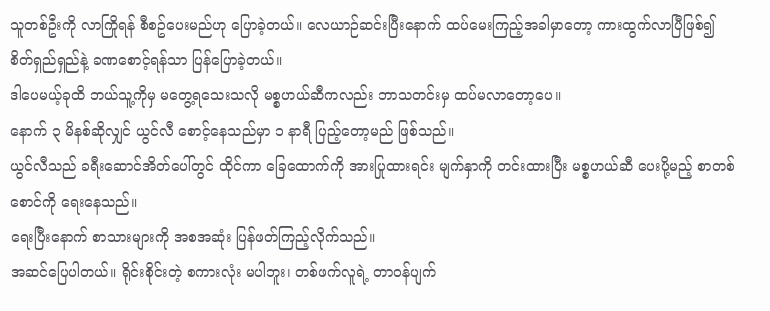သူတစ်ဦးကို လာကြိုရန် စီစဥ်ပေးမည်ဟု ပြောခဲ့တယ်။ လေယာဉ်ဆင်းပြီးနောက် ထပ်မေးကြည့်အခါမှာတော့ ကားထွက်လာပြီဖြစ်၍ စိတ်ရှည်ရှည်နဲ့ ခဏစောင့်ရန်သာ ပြန်ပြောခဲ့တယ်။
ဒါပေမယ့်ခုထိ ဘယ်သူ့ကိုမှ မတွေ့ရသေးသလို မစ္စဟယ်ဆီကလည်း ဘာသတင်းမှ ထပ်မလာတော့ပေ။
နောက် ၃ မိနစ်ဆိုလျှင် ယွင်လီ စောင့်နေသည်မှာ ၁ နာရီ ပြည့်တော့မည် ဖြစ်သည်။
ယွင်လီသည် ခရီးဆောင်အိတ်ပေါ်တွင် ထိုင်ကာ ခြေထောက်ကို အားပြုထားရင်း မျက်နှာကို တင်းထားပြီး မစ္စဟယ်ဆီ ပေးပို့မည့် စာတစ်စောင်ကို ရေးနေသည်။
ရေးပြီးနောက် စာသားများကို အစအဆုံး ပြန်ဖတ်ကြည့်လိုက်သည်။
အဆင်ပြေပါတယ်။ ရိုင်းစိုင်းတဲ့ စကားလုံး မပါဘူး၊ တစ်ဖက်လူရဲ့ တာဝန်ပျက်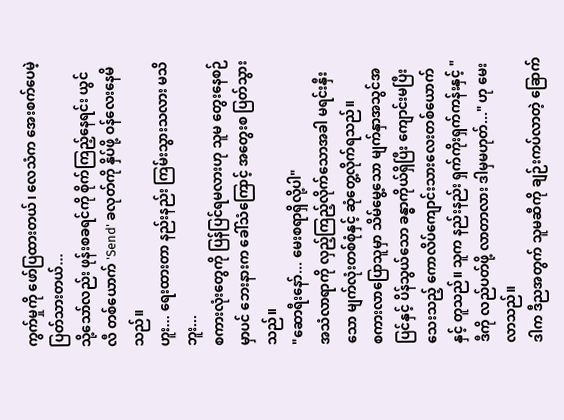ကွက်မှုကို ဖော်ပြထားတယ်၊ လေသံက အေးစက်ပေမဲ့ ပြတ်သားတယ်...
သို့သော်လည်း ဖုန်းစခရင်ကို စိုက်ကြည့်နေရင်း ယွင်လီ တစ်ယောက် 'Send' ခလုတ်ကို နှိပ်ဖို့ ဝန်လေးနေမိသည်။
ဟူး... ရေးထားတာ နည်းနည်း ကြမ်းသွားသလား မသိဘူး...
စကားလုံးတွေကို ပြန်ပြင်ရမလားဟု သူမ တွေးနေစဉ်မှာပင် ဘေးနားက ခေါ်သံကြောင့် အတွေးစ ပြတ်သွားသည်။
"ဆောရီးနော်... မေးစရာရှိလို့ပါ"
အသံလာရာကို လှည့်ကြည့်လိုက်သောအခါ မရင်းနှီးသော မျက်လုံးတစ်စုံနှင့် ဆုံတွေ့လိုက်ရသည်။
စကားလာပြောသူမှာ သိမ်မွေ့သော မျက်နှာအသွင်အပြင်နှင့် ပိန်သွယ်သော ခန္ဓာကိုယ်ရှိပြီး ကျောင်းမပြီးသေးသည့် ကောလိပ်ကျောင်းသားလေးတစ်ယောက်နှင့် တူသည်။ သူက နည်းနည်း ရှက်ကိုးရှက်ကန်းနှင့် "ဒီကို လည်ပတ်ဖို့ လာတာလား ဒါမှမဟုတ်..." ဟု မေးလာသည်။
ဒါက ဒီညအတွက် သူမဆီကို ချဉ်းကပ်လာတဲ့ ခြောက်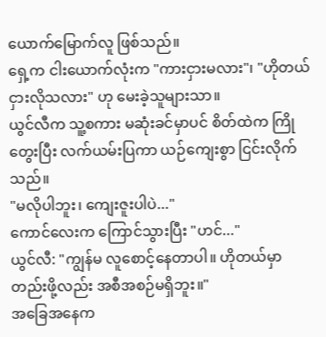ယောက်မြောက်လူ ဖြစ်သည်။
ရှေ့က ငါးယောက်လုံးက "ကားငှားမလား"၊ "ဟိုတယ် ငှားလိုသလား" ဟု မေးခဲ့သူများသာ။
ယွင်လီက သူ့စကား မဆုံးခင်မှာပင် စိတ်ထဲက ကြိုတွေးပြီး လက်ယမ်းပြကာ ယဉ်ကျေးစွာ ငြင်းလိုက်သည်။
"မလိုပါဘူး၊ ကျေးဇူးပါပဲ..."
ကောင်လေးက ကြောင်သွားပြီး "ဟင်..."
ယွင်လီ: "ကျွန်မ လူစောင့်နေတာပါ။ ဟိုတယ်မှာ တည်းဖို့လည်း အစီအစဉ်မရှိဘူး။"
အခြေအနေက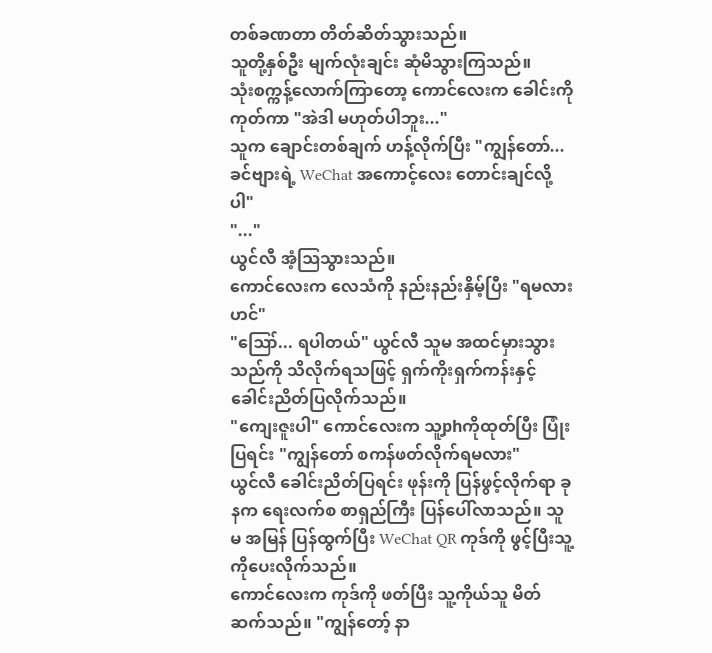တစ်ခဏတာ တိတ်ဆိတ်သွားသည်။
သူတို့နှစ်ဦး မျက်လုံးချင်း ဆုံမိသွားကြသည်။
သုံးစက္ကန့်လောက်ကြာတော့ ကောင်လေးက ခေါင်းကို ကုတ်ကာ "အဲဒါ မဟုတ်ပါဘူး..."
သူက ချောင်းတစ်ချက် ဟန့်လိုက်ပြီး "ကျွန်တော်... ခင်ဗျားရဲ့ WeChat အကောင့်လေး တောင်းချင်လို့ပါ"
"..."
ယွင်လီ အံ့ဩသွားသည်။
ကောင်လေးက လေသံကို နည်းနည်းနှိမ့်ပြီး "ရမလားဟင်"
"ဪ... ရပါတယ်" ယွင်လီ သူမ အထင်မှားသွားသည်ကို သိလိုက်ရသဖြင့် ရှက်ကိုးရှက်ကန်းနှင့် ခေါင်းညိတ်ပြလိုက်သည်။
"ကျေးဇူးပါ" ကောင်လေးက သူ့phကိုထုတ်ပြီး ပြုံးပြရင်း "ကျွန်တော် စကန်ဖတ်လိုက်ရမလား"
ယွင်လီ ခေါင်းညိတ်ပြရင်း ဖုန်းကို ပြန်ဖွင့်လိုက်ရာ ခုနက ရေးလက်စ စာရှည်ကြီး ပြန်ပေါ်လာသည်။ သူမ အမြန် ပြန်ထွက်ပြီး WeChat QR ကုဒ်ကို ဖွင့်ပြီးသူ့ကိုပေးလိုက်သည်။
ကောင်လေးက ကုဒ်ကို ဖတ်ပြီး သူ့ကိုယ်သူ မိတ်ဆက်သည်။ "ကျွန်တော့် နာ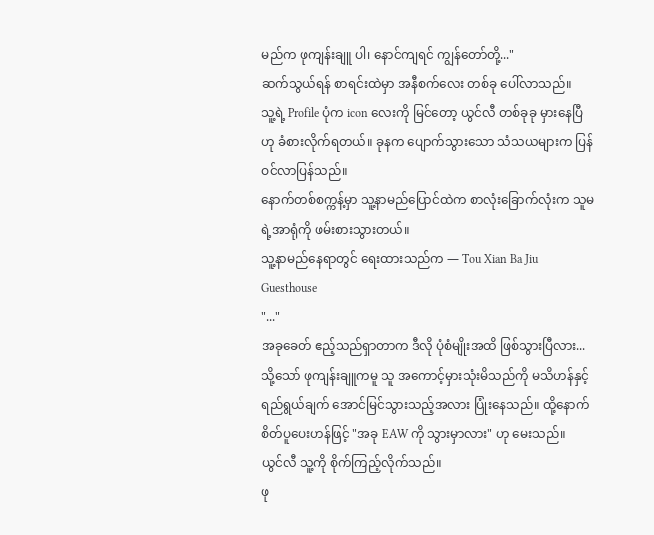မည်က ဖုကျန်းချူ ပါ၊ နောင်ကျရင် ကျွန်တော်တို့..."
ဆက်သွယ်ရန် စာရင်းထဲမှာ အနီစက်လေး တစ်ခု ပေါ်လာသည်။
သူ့ရဲ့ Profile ပုံက icon လေးကို မြင်တော့ ယွင်လီ တစ်ခုခု မှားနေပြီဟု ခံစားလိုက်ရတယ်။ ခုနက ပျောက်သွားသော သံသယများက ပြန်ဝင်လာပြန်သည်။
နောက်တစ်စက္ကန့်မှာ သူ့နာမည်ပြောင်ထဲက စာလုံးခြောက်လုံးက သူမရဲ့အာရုံကို ဖမ်းစားသွားတယ်။
သူ့နာမည်နေရာတွင် ရေးထားသည်က — Tou Xian Ba Jiu Guesthouse
"..."
အခုခေတ် ဧည့်သည်ရှာတာက ဒီလို ပုံစံမျိုးအထိ ဖြစ်သွားပြီလား...
သို့သော် ဖုကျန်းချူကမူ သူ အကောင့်မှားသုံးမိသည်ကို မသိဟန်နှင့် ရည်ရွယ်ချက် အောင်မြင်သွားသည့်အလား ပြုံးနေသည်။ ထို့နောက် စိတ်ပူပေးဟန်ဖြင့် "အခု EAW ကို သွားမှာလား" ဟု မေးသည်။
ယွင်လီ သူ့ကို စိုက်ကြည့်လိုက်သည်။
ဖု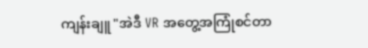ကျန်းချူ "အဲဒီ VR အတွေ့အကြုံစင်တာ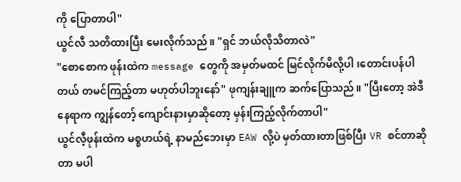ကို ပြောတာပါ"
ယွင်လီ သတိထားပြီး မေးလိုက်သည်။ "ရှင် ဘယ်လိုသိတာလဲ"
"စောစောက ဖုန်းထဲက message တွေကို အမှတ်မထင် မြင်လိုက်မိလို့ပါ၊တောင်းပန်ပါတယ် တမင်ကြည့်တာ မဟုတ်ပါဘူးနော်" ဖုကျန်းချူက ဆက်ပြောသည်။ "ပြီးတော့ အဲဒီနေရာက ကျွန်တော့် ကျောင်းနားမှာဆိုတော့ မှန်းကြည့်လိုက်တာပါ"
ယွင်လီ့ဖုန်းထဲက မစ္စဟယ်ရဲ့ နာမည်ဘေးမှာ EAW လို့ပဲ မှတ်ထားတာဖြစ်ပြီး VR စင်တာဆိုတာ မပါ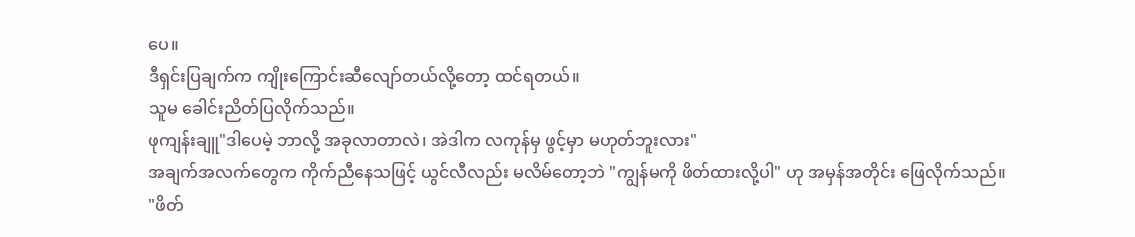ပေ။
ဒီရှင်းပြချက်က ကျိုးကြောင်းဆီလျော်တယ်လို့တော့ ထင်ရတယ်။
သူမ ခေါင်းညိတ်ပြလိုက်သည်။
ဖုကျန်းချူ"ဒါပေမဲ့ ဘာလို့ အခုလာတာလဲ၊ အဲဒါက လကုန်မှ ဖွင့်မှာ မဟုတ်ဘူးလား"
အချက်အလက်တွေက ကိုက်ညီနေသဖြင့် ယွင်လီလည်း မလိမ်တော့ဘဲ "ကျွန်မကို ဖိတ်ထားလို့ပါ" ဟု အမှန်အတိုင်း ဖြေလိုက်သည်။
"ဖိတ်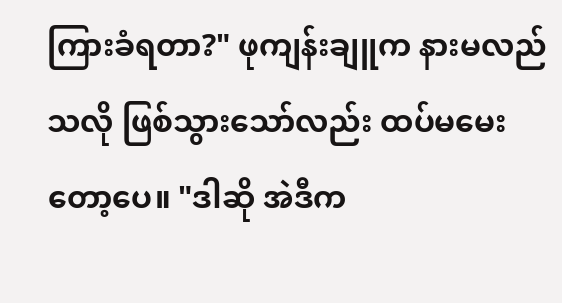ကြားခံရတာ?" ဖုကျန်းချူက နားမလည်သလို ဖြစ်သွားသော်လည်း ထပ်မမေးတော့ပေ။ "ဒါဆို အဲဒီက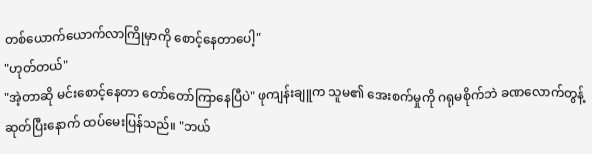တစ်ယောက်ယောက်လာကြိုမှာကို စောင့်နေတာပေါ့"
"ဟုတ်တယ်"
"အဲ့တာဆို မင်းစောင့်နေတာ တော်တော်ကြာနေပြီပဲ" ဖုကျန်းချူက သူမ၏ အေးစက်မှုကို ဂရုမစိုက်ဘဲ ခဏလောက်တွန့်ဆုတ်ပြီးနောက် ထပ်မေးပြန်သည်။ "ဘယ်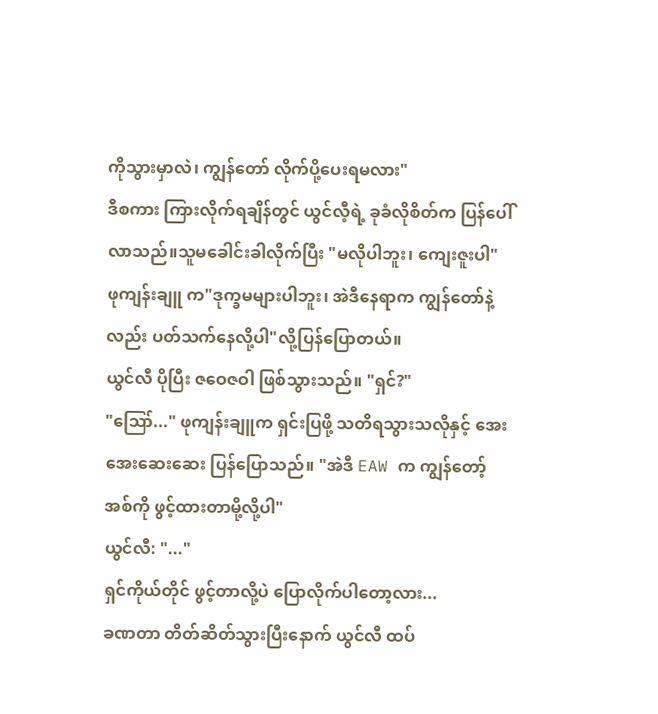ကိုသွားမှာလဲ၊ ကျွန်တော် လိုက်ပို့ပေးရမလား"
ဒီစကား ကြားလိုက်ရချိန်တွင် ယွင်လီ့ရဲ့ ခုခံလိုစိတ်က ပြန်ပေါ်လာသည်။သူမခေါင်းခါလိုက်ပြီး "မလိုပါဘူး၊ ကျေးဇူးပါ"
ဖုကျန်းချူ က"ဒုက္ခမများပါဘူး၊ အဲဒီနေရာက ကျွန်တော်နဲ့လည်း ပတ်သက်နေလို့ပါ"လို့ပြန်ပြောတယ်။
ယွင်လီ ပိုပြီး ဇဝေဇဝါ ဖြစ်သွားသည်။ "ရှင်?"
"ဪ..." ဖုကျန်းချူက ရှင်းပြဖို့ သတိရသွားသလိုနှင့် အေးအေးဆေးဆေး ပြန်ပြောသည်။ "အဲဒီ EAW က ကျွန်တော့် အစ်ကို ဖွင့်ထားတာမို့လို့ပါ"
ယွင်လီ: "..."
ရှင်ကိုယ်တိုင် ဖွင့်တာလို့ပဲ ပြောလိုက်ပါတော့လား...
ခဏတာ တိတ်ဆိတ်သွားပြီးနောက် ယွင်လီ ထပ်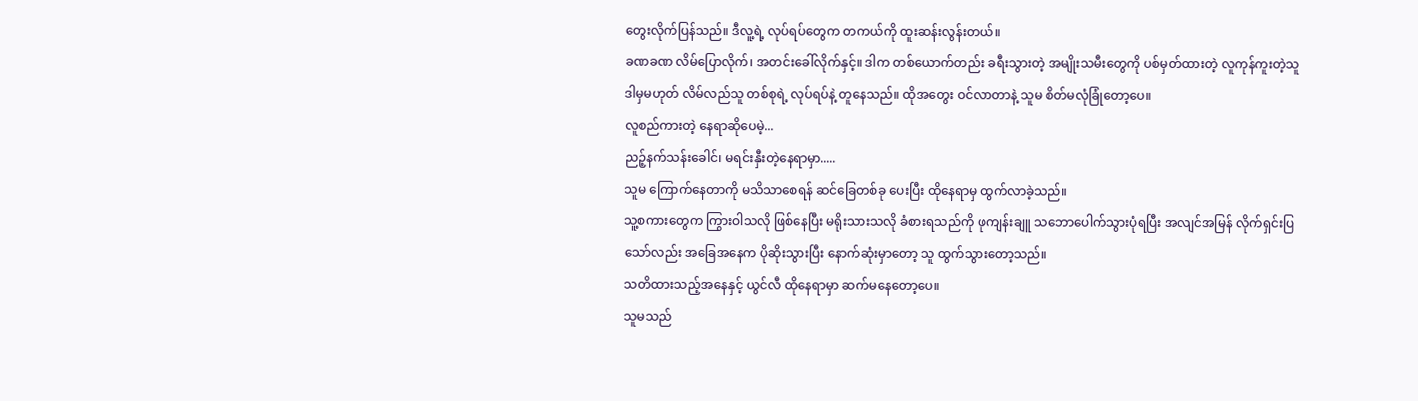တွေးလိုက်ပြန်သည်။ ဒီလူ့ရဲ့ လုပ်ရပ်တွေက တကယ်ကို ထူးဆန်းလွန်းတယ်။
ခဏခဏ လိမ်ပြောလိုက်၊ အတင်းခေါ်လိုက်နှင့်။ ဒါက တစ်ယောက်တည်း ခရီးသွားတဲ့ အမျိုးသမီးတွေကို ပစ်မှတ်ထားတဲ့ လူကုန်ကူးတဲ့သူ ဒါမှမဟုတ် လိမ်လည်သူ တစ်စုရဲ့ လုပ်ရပ်နဲ့ တူနေသည်။ ထိုအတွေး ဝင်လာတာနဲ့ သူမ စိတ်မလုံခြုံတော့ပေ။
လူစည်ကားတဲ့ နေရာဆိုပေမဲ့...
ညဉ့်နက်သန်းခေါင်၊ မရင်းနှီးတဲ့နေရာမှာ.....
သူမ ကြောက်နေတာကို မသိသာစေရန် ဆင်ခြေတစ်ခု ပေးပြီး ထိုနေရာမှ ထွက်လာခဲ့သည်။
သူ့စကားတွေက ကြွားဝါသလို ဖြစ်နေပြီး မရိုးသားသလို ခံစားရသည်ကို ဖုကျန်းချူ သဘောပေါက်သွားပုံရပြီး အလျင်အမြန် လိုက်ရှင်းပြသော်လည်း အခြေအနေက ပိုဆိုးသွားပြီး နောက်ဆုံးမှာတော့ သူ ထွက်သွားတော့သည်။
သတိထားသည့်အနေနှင့် ယွင်လီ ထိုနေရာမှာ ဆက်မနေတော့ပေ။
သူမသည်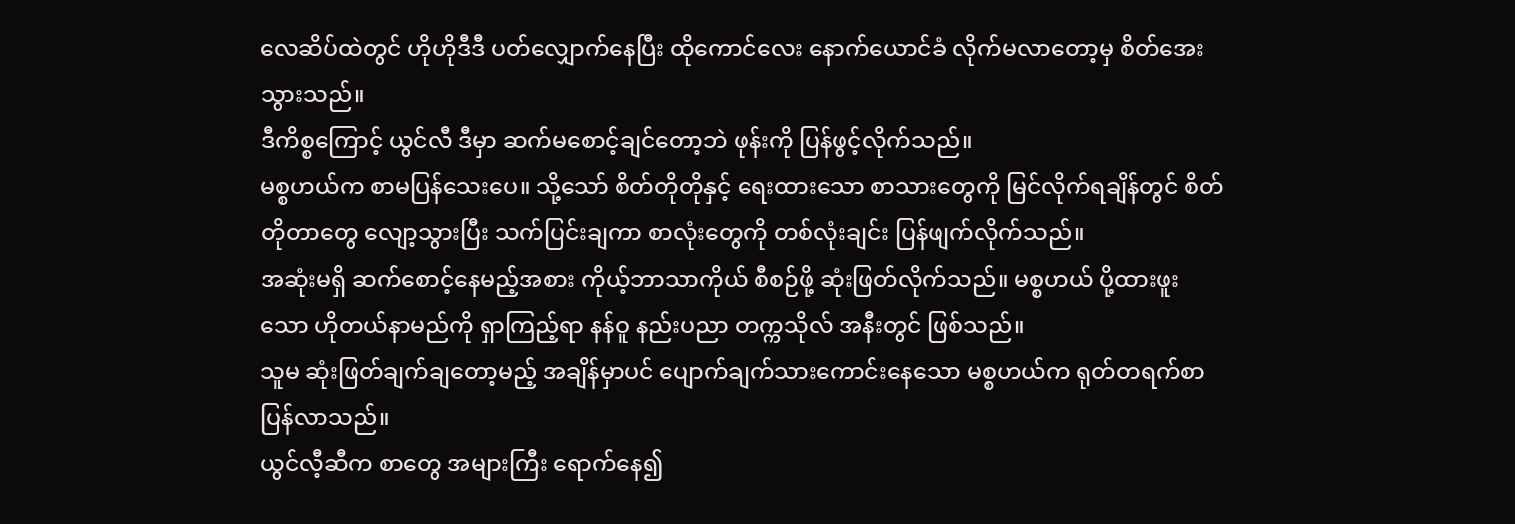လေဆိပ်ထဲတွင် ဟိုဟိုဒီဒီ ပတ်လျှောက်နေပြီး ထိုကောင်လေး နောက်ယောင်ခံ လိုက်မလာတော့မှ စိတ်အေးသွားသည်။
ဒီကိစ္စကြောင့် ယွင်လီ ဒီမှာ ဆက်မစောင့်ချင်တော့ဘဲ ဖုန်းကို ပြန်ဖွင့်လိုက်သည်။
မစ္စဟယ်က စာမပြန်သေးပေ။ သို့သော် စိတ်တိုတိုနှင့် ရေးထားသော စာသားတွေကို မြင်လိုက်ရချိန်တွင် စိတ်တိုတာတွေ လျော့သွားပြီး သက်ပြင်းချကာ စာလုံးတွေကို တစ်လုံးချင်း ပြန်ဖျက်လိုက်သည်။
အဆုံးမရှိ ဆက်စောင့်နေမည့်အစား ကိုယ့်ဘာသာကိုယ် စီစဉ်ဖို့ ဆုံးဖြတ်လိုက်သည်။ မစ္စဟယ် ပို့ထားဖူးသော ဟိုတယ်နာမည်ကို ရှာကြည့်ရာ နန်ဝူ နည်းပညာ တက္ကသိုလ် အနီးတွင် ဖြစ်သည်။
သူမ ဆုံးဖြတ်ချက်ချတော့မည့် အချိန်မှာပင် ပျောက်ချက်သားကောင်းနေသော မစ္စဟယ်က ရုတ်တရက်စာပြန်လာသည်။
ယွင်လီ့ဆီက စာတွေ အများကြီး ရောက်နေ၍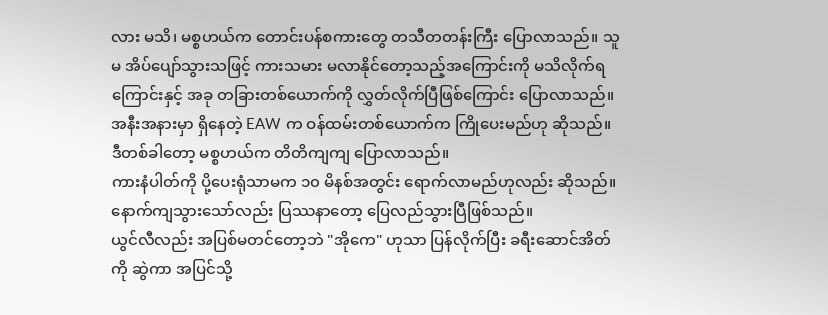လား မသိ၊ မစ္စဟယ်က တောင်းပန်စကားတွေ တသီတတန်းကြီး ပြောလာသည်။ သူမ အိပ်ပျော်သွားသဖြင့် ကားသမား မလာနိုင်တော့သည့်အကြောင်းကို မသိလိုက်ရကြောင်းနှင့် အခု တခြားတစ်ယောက်ကို လွှတ်လိုက်ပြီဖြစ်ကြောင်း ပြောလာသည်။
အနီးအနားမှာ ရှိနေတဲ့ EAW က ဝန်ထမ်းတစ်ယောက်က ကြိုပေးမည်ဟု ဆိုသည်။
ဒီတစ်ခါတော့ မစ္စဟယ်က တိတိကျကျ ပြောလာသည်။
ကားနံပါတ်ကို ပို့ပေးရုံသာမက ၁၀ မိနစ်အတွင်း ရောက်လာမည်ဟုလည်း ဆိုသည်။
နောက်ကျသွားသော်လည်း ပြဿနာတော့ ပြေလည်သွားပြီဖြစ်သည်။
ယွင်လီလည်း အပြစ်မတင်တော့ဘဲ "အိုကေ" ဟုသာ ပြန်လိုက်ပြီး ခရီးဆောင်အိတ်ကို ဆွဲကာ အပြင်သို့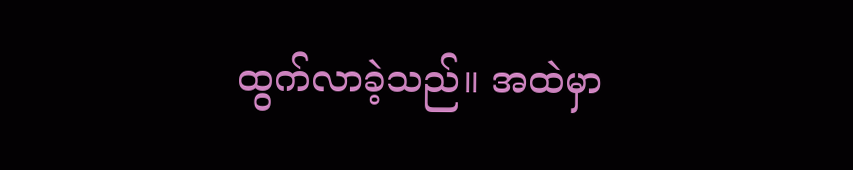ထွက်လာခဲ့သည်။ အထဲမှာ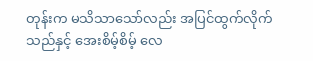တုန်းက မသိသာသော်လည်း အပြင်ထွက်လိုက်သည်နှင့် အေးစိမ့်စိမ့် လေ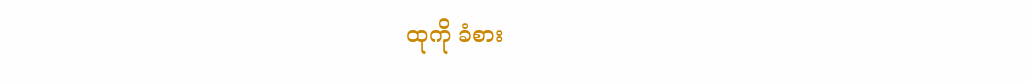ထုကို ခံစား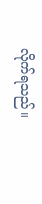လိုက်ရသည်။